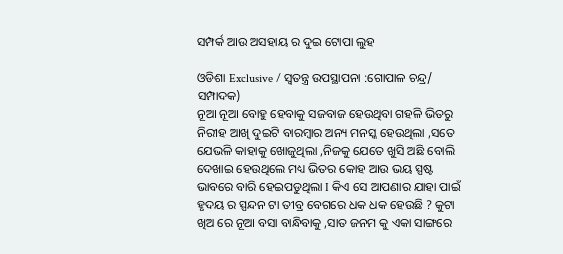ସମ୍ପର୍କ ଆଉ ଅସହାୟ ର ଦୁଇ ଟୋପା ଲୁହ

ଓଡିଶା Exclusive / ସ୍ୱତନ୍ତ୍ର ଉପସ୍ଥାପନା :ଗୋପାଳ ଚନ୍ଦ୍ର/ ସମ୍ପାଦକ)
ନୂଆ ନୂଆ ବୋହୁ ହେବାକୁ ସଜବାଜ ହେଉଥିବା ଗହଳି ଭିତରୁ ନିରୀହ ଆଖି ଦୁଇଟି ବାରମ୍ବାର ଅନ୍ୟ ମନସ୍କ ହେଉଥିଲା ,ସତେ ଯେଭଳି କାହାକୁ ଖୋଜୁଥିଲା ,ନିଜକୁ ଯେତେ ଖୁସି ଅଛି ବୋଲି ଦେଖାଇ ହେଉଥିଲେ ମଧ୍ୟ ଭିତର କୋହ ଆଉ ଭୟ ସ୍ପଷ୍ଟ ଭାବରେ ବାରି ହେଇପଡୁଥିଲା I କିଏ ସେ ଆପଣାର ଯାହା ପାଇଁ ହୃଦୟ ର ସ୍ପନ୍ଦନ ଟା ତୀବ୍ର ବେଗରେ ଧକ ଧକ ହେଉଛି ? କୁଟା ଖିଅ ରେ ନୂଆ ବସା ବାନ୍ଧିବାକୁ ,ସାତ ଜନମ କୁ ଏକା ସାଙ୍ଗରେ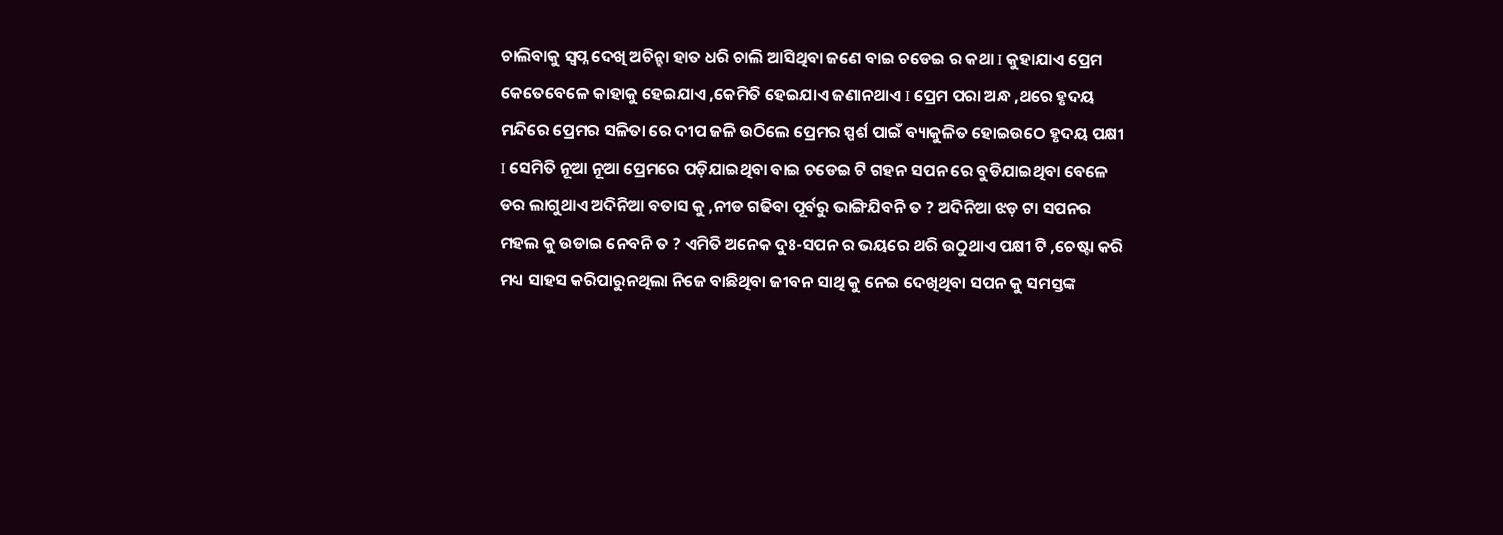ଚାଲିବାକୁ ସ୍ବପ୍ନ ଦେଖି ଅଚିନ୍ହା ହାତ ଧରି ଚାଲି ଆସିଥିବା ଜଣେ ବାଇ ଚଡେଇ ର କଥା I କୁହାଯାଏ ପ୍ରେମ କେତେବେଳେ କାହାକୁ ହେଇଯାଏ ,କେମିତି ହେଇଯାଏ ଜଣାନଥାଏ I ପ୍ରେମ ପରା ଅନ୍ଧ ,ଥରେ ହୃଦୟ ମନ୍ଦିରେ ପ୍ରେମର ସଳିତା ରେ ଦୀପ ଜଳି ଉଠିଲେ ପ୍ରେମର ସ୍ପର୍ଶ ପାଇଁ ବ୍ୟାକୁଳିତ ହୋଇଉଠେ ହୃଦୟ ପକ୍ଷୀ I ସେମିତି ନୂଆ ନୂଆ ପ୍ରେମରେ ପଡ଼ିଯାଇଥିବା ବାଇ ଚଡେଇ ଟି ଗହନ ସପନ ରେ ବୁଡିଯାଇଥିବା ବେଳେ ଡର ଲାଗୁଥାଏ ଅଦିନିଆ ବତାସ କୁ ,ନୀଡ ଗଢିବା ପୂର୍ବରୁ ଭାଙ୍ଗିଯିବନି ତ ? ଅଦିନିଆ ଝଡ଼ ଟା ସପନର ମହଲ କୁ ଉଡାଇ ନେବନି ତ ? ଏମିତି ଅନେକ ଦୁଃ-ସପନ ର ଭୟରେ ଥରି ଉଠୁଥାଏ ପକ୍ଷୀ ଟି ,ଚେଷ୍ଟା କରି ମଧ୍ୟ ସାହସ କରିପାରୁନଥିଲା ନିଜେ ବାଛିଥିବା ଜୀବନ ସାଥି କୁ ନେଇ ଦେଖିଥିବା ସପନ କୁ ସମସ୍ତଙ୍କ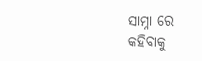ସାମ୍ନା ରେ କହିବାକୁ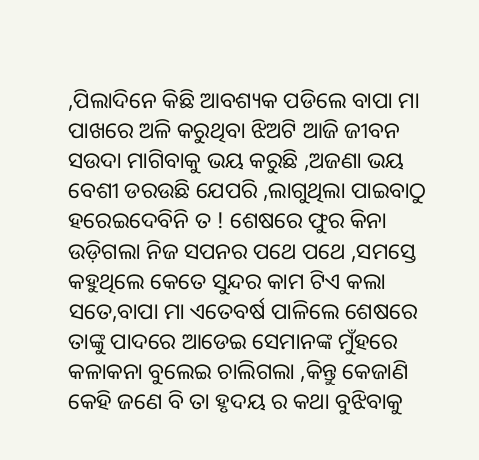,ପିଲାଦିନେ କିଛି ଆବଶ୍ୟକ ପଡିଲେ ବାପା ମା ପାଖରେ ଅଳି କରୁଥିବା ଝିଅଟି ଆଜି ଜୀବନ ସଉଦା ମାଗିବାକୁ ଭୟ କରୁଛି ,ଅଜଣା ଭୟ ବେଶୀ ଡରଉଛି ଯେପରି ,ଲାଗୁଥିଲା ପାଇବାଠୁ ହରେଇଦେବିନି ତ ! ଶେଷରେ ଫୁର କିନା ଉଡ଼ିଗଲା ନିଜ ସପନର ପଥେ ପଥେ ,ସମସ୍ତେ କହୁଥିଲେ କେତେ ସୁନ୍ଦର କାମ ଟିଏ କଲା ସତେ,ବାପା ମା ଏତେବର୍ଷ ପାଳିଲେ ଶେଷରେ ତାଙ୍କୁ ପାଦରେ ଆଡେଇ ସେମାନଙ୍କ ମୁଁହରେ କଳାକନା ବୁଲେଇ ଚାଲିଗଲା ,କିନ୍ତୁ କେଜାଣି କେହି ଜଣେ ବି ତା ହୃଦୟ ର କଥା ବୁଝିବାକୁ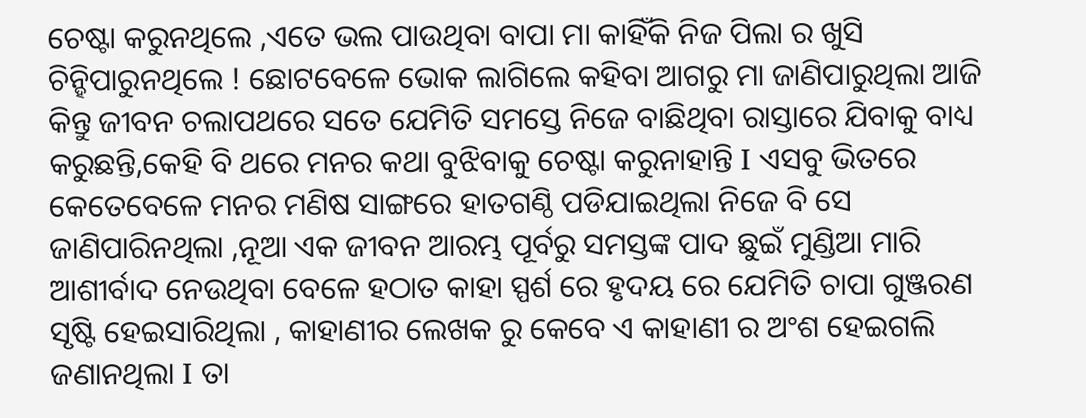ଚେଷ୍ଟା କରୁନଥିଲେ ,ଏତେ ଭଲ ପାଉଥିବା ବାପା ମା କାହିଁକି ନିଜ ପିଲା ର ଖୁସି ଚିନ୍ହିପାରୁନଥିଲେ ! ଛୋଟବେଳେ ଭୋକ ଲାଗିଲେ କହିବା ଆଗରୁ ମା ଜାଣିପାରୁଥିଲା ଆଜି କିନ୍ତୁ ଜୀବନ ଚଲାପଥରେ ସତେ ଯେମିତି ସମସ୍ତେ ନିଜେ ବାଛିଥିବା ରାସ୍ତାରେ ଯିବାକୁ ବାଧ୍ୟ କରୁଛନ୍ତି,କେହି ବି ଥରେ ମନର କଥା ବୁଝିବାକୁ ଚେଷ୍ଟା କରୁନାହାନ୍ତି I ଏସବୁ ଭିତରେ କେତେବେଳେ ମନର ମଣିଷ ସାଙ୍ଗରେ ହାତଗଣ୍ଠି ପଡିଯାଇଥିଲା ନିଜେ ବି ସେ ଜାଣିପାରିନଥିଲା ,ନୂଆ ଏକ ଜୀବନ ଆରମ୍ଭ ପୂର୍ବରୁ ସମସ୍ତଙ୍କ ପାଦ ଛୁଇଁ ମୁଣ୍ଡିଆ ମାରି ଆଶୀର୍ବାଦ ନେଉଥିବା ବେଳେ ହଠାତ କାହା ସ୍ପର୍ଶ ରେ ହୃଦୟ ରେ ଯେମିତି ଚାପା ଗୁଞ୍ଜରଣ ସୃଷ୍ଟି ହେଇସାରିଥିଲା , କାହାଣୀର ଲେଖକ ରୁ କେବେ ଏ କାହାଣୀ ର ଅଂଶ ହେଇଗଲି ଜଣାନଥିଲା I ତା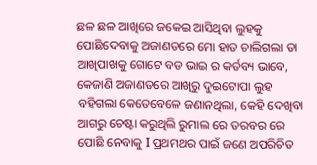ଛଳ ଛଳ ଆଖିରେ ଜକେଇ ଆସିଥିବା ଲୁହକୁ ପୋଛିଦେବାକୁ ଅଜାଣତରେ ମୋ ହାତ ଚାଲିଗଲା ତା ଆଖିପାଖକୁ ଗୋଟେ ବଡ ଭାଇ ର କର୍ତବ୍ୟ ଭାବେ, କେଜାଣି ଅଜାଣତରେ ଆଖିରୁ ଦୁଇଟୋପା ଲୁହ ବହିଗଲା କେତେବେଳେ ଜଣାନଥିଲା, କେହି ଦେଖିବା ଆଗରୁ ଚେଷ୍ଟା କରୁଥିଲି ରୁମାଲ ରେ ତରବର ରେ ପୋଛି ନେବାକୁ I ପ୍ରଥମଥର ପାଇଁ ଜଣେ ଅପରିଚିତ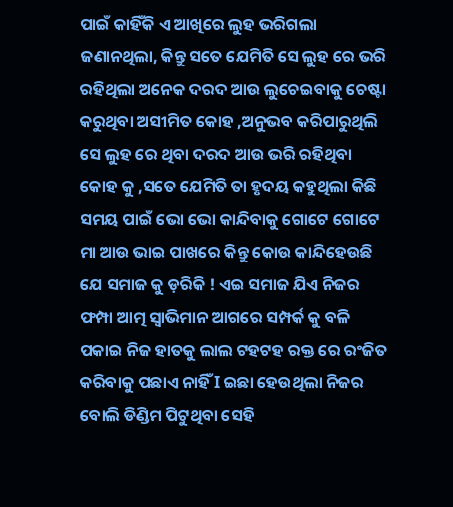ପାଇଁ କାହିଁକି ଏ ଆଖିରେ ଲୁହ ଭରିଗଲା ଜଣାନଥିଲା, କିନ୍ତୁ ସତେ ଯେମିତି ସେ ଲୁହ ରେ ଭରି ରହିଥିଲା ଅନେକ ଦରଦ ଆଉ ଲୁଚେଇବାକୁ ଚେଷ୍ଟା କରୁଥିବା ଅସୀମିତ କୋହ ,ଅନୁଭବ କରିପାରୁଥିଲି ସେ ଲୁହ ରେ ଥିବା ଦରଦ ଆଉ ଭରି ରହିଥିବା କୋହ କୁ ,ସତେ ଯେମିତି ତା ହୃଦୟ କହୁଥିଲା କିଛି ସମୟ ପାଇଁ ଭୋ ଭୋ କାନ୍ଦିବାକୁ ଗୋଟେ ଗୋଟେ ମା ଆଉ ଭାଇ ପାଖରେ କିନ୍ତୁ କୋଉ କାନ୍ଦିହେଉଛି ଯେ ସମାଜ କୁ ଡ଼ରିକି ! ଏଇ ସମାଜ ଯିଏ ନିଜର ଫମ୍ପା ଆତ୍ମ ସ୍ୱାଭିମାନ ଆଗରେ ସମ୍ପର୍କ କୁ ବଳି ପକାଇ ନିଜ ହାତକୁ ଲାଲ ଟହଟହ ରକ୍ତ ରେ ରଂଜିତ କରିବାକୁ ପଛାଏ ନାହିଁ I ଇଛା ହେଉଥିଲା ନିଜର ବୋଲି ଡିଣ୍ଡିମ ପିଟୁଥିବା ସେହି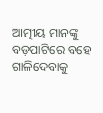ଆତ୍ମୀୟ ମାନଙ୍କୁ ବଡ଼ପାଟିରେ ବହେ ଗାଳିଦେବାକୁ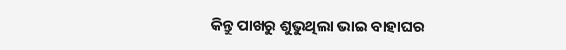କିନ୍ତୁ ପାଖରୁ ଶୁଭୁଥିଲା ଭାଇ ବାହାଘର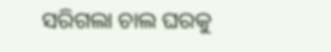ସରିଗଲା ଚାଲ ଘରକୁ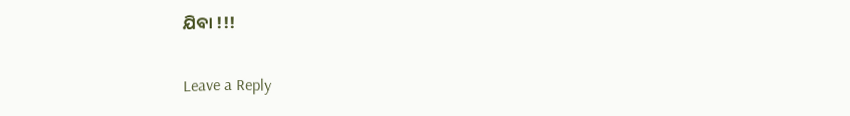ଯିବା !!!

Leave a Reply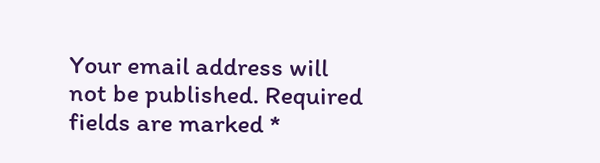Your email address will not be published. Required fields are marked *